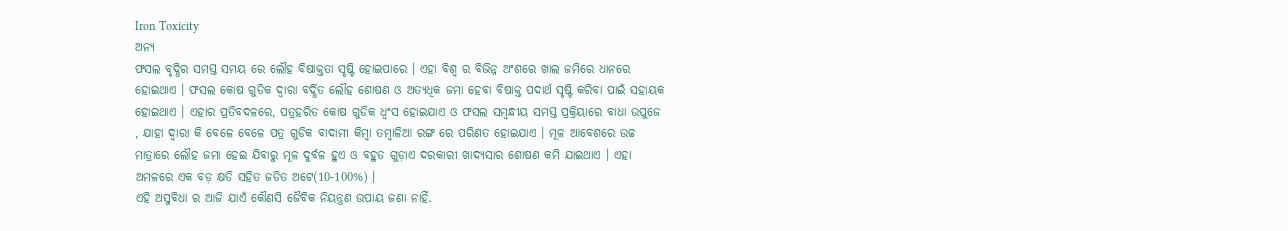Iron Toxicity
ଅନ୍ୟ
ଫସଲ ବୃଦ୍ଧିର ସମସ୍ତ ସମୟ ରେ ଲୌହ ବିଷାକ୍ତତା ସୃଷ୍ଟି ହୋଇପାରେ । ଏହା ବିଶ୍ୱ ର ବିଭିନ୍ନ ଅଂଶରେ ଖାଲ ଜମିରେ ଧାନରେ ହୋଇଥାଏ । ଫସଲ କୋଷ ଗୁଡିକ ଦ୍ୱାରା ବର୍ଦ୍ଧିତ ଲୌହ ଶୋଷଣ ଓ ଅତ୍ୟଧିକ ଜମା ହେବା ବିଷାକ୍ତ ପଦାର୍ଥ ସୃଷ୍ଟି କରିବା ପାଇଁ ସହାୟକ ହୋଇଥାଏ । ଏହାର ପ୍ରତିବଦଳରେ, ପତ୍ରହରିତ କୋଷ ଗୁଡିକ ଧ୍ବଂସ ହୋଇଯାଏ ଓ ଫସଲ ସମ୍ବନ୍ଧୀୟ ସମସ୍ତ ପ୍ରକ୍ରିୟାରେ ବାଧା ଉପୁଜେ , ଯାହା ଦ୍ୱାରା କି ବେଳେ ବେଳେ ପତ୍ର ଗୁଡିକ ବାଦାମୀ କିମ୍ବା ତମ୍ବାଳିଆ ରଙ୍ଗ ରେ ପରିଣତ ହୋଇଯାଏ । ମୂଳ ଆବେଶରେ ଉଚ୍ଚ ମାତ୍ରାରେ ଲୌହ ଜମା ହେଇ ଯିବାରୁ ମୂଳ ଦୁର୍ବଳ ହୁଏ ଓ ବହୁତ ଗୁଡ଼ାଏ ଦରକାରୀ ଖାଦ୍ୟସାର ଶୋଷଣ କମି ଯାଇଥାଏ । ଏହା ଅମଳରେ ଏକ ବଡ଼ କ୍ଷତି ସହିତ ଜଡିତ ଅଟେ(10-100%) ।
ଏହି ଅସୁବିଧା ର ଆଜି ଯାଏଁ କୌଣସି ଜୈବିକ ନିୟନ୍ତ୍ରଣ ଉପାୟ ଜଣା ନାହିଁ.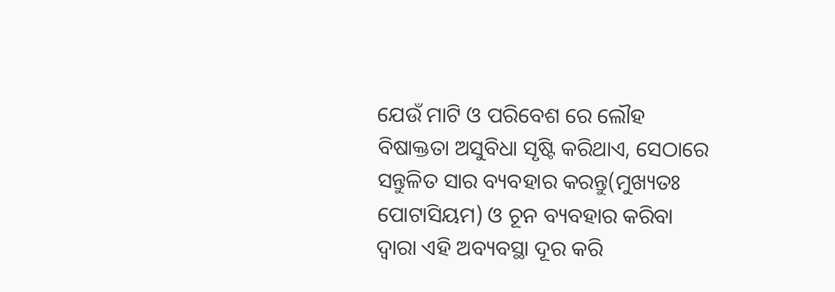ଯେଉଁ ମାଟି ଓ ପରିବେଶ ରେ ଲୌହ ବିଷାକ୍ତତା ଅସୁବିଧା ସୃଷ୍ଟି କରିଥାଏ, ସେଠାରେ ସନ୍ତୁଳିତ ସାର ବ୍ୟବହାର କରନ୍ତୁ(ମୁଖ୍ୟତଃ ପୋଟାସିୟମ) ଓ ଚୂନ ବ୍ୟବହାର କରିବା ଦ୍ଵାରା ଏହି ଅବ୍ୟବସ୍ଥା ଦୂର କରି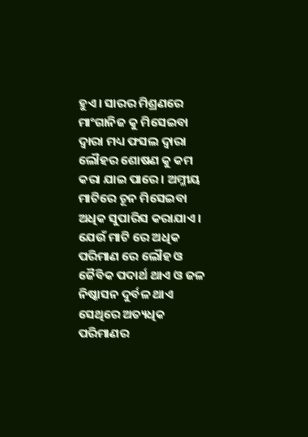ହୁଏ । ସାରର ମିଶ୍ରଣରେ ମାଂଗାନିଜ କୁ ମିସେଇବା ଦ୍ୱାରା ମଧ୍ୟ ଫସଲ ଦ୍ୱାରା ଲୌହର ଶୋଷଣ କୁ କମ କରା ଯାଇ ପାରେ । ଅମ୍ଳୀୟ ମାଟିରେ ଚୂନ ମିସେଇବା ଅଧିକ ସୁପାରିସ କରାଯାଏ । ଯେଉଁ ମାଟି ରେ ଅଧିକ ପରିମାଣ ରେ ଲୌହ ଓ ଜୈବିକ ପଦାର୍ଥ ଥାଏ ଓ ଜଳ ନିଷ୍କାସନ ଦୁର୍ବଳ ଥାଏ ସେଥିରେ ଅତ୍ୟଧିକ ପରିମାଣର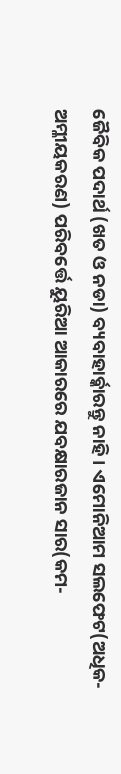ଜୈବିକ ପଦାର୍ଥ (ଖତ ଓ ନଡା) ବ୍ୟବାହାର୍ବ୍କାରନ୍ତୁ ନାହି । ଏମୋନିଆମ ସଲଫେଟ(ଅଧିକ-ଅମ୍ଳୀୟକରଣ) ପରିବର୍ତ୍ତେ ୟୁରିଆ ଆକାରରେ ଯବକ୍ଷାରଜାନ ସାର(କମ-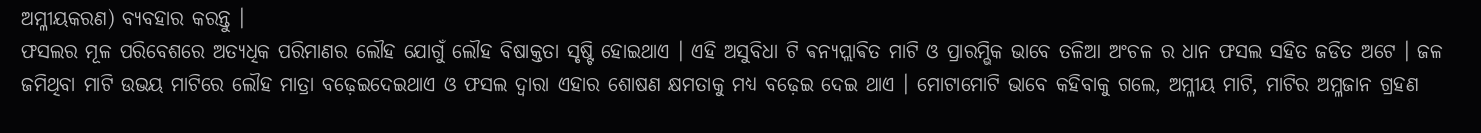ଅମ୍ଳୀୟକରଣ) ବ୍ୟବହାର କରନ୍ତୁ ।
ଫସଲର ମୂଳ ପରିବେଶରେ ଅତ୍ୟଧିକ ପରିମାଣର ଲୌହ ଯୋଗୁଁ ଲୌହ ବିଷାକ୍ତତା ସୃଷ୍ଟି ହୋଇଥାଏ । ଏହି ଅସୁବିଧା ଟି ଵନ୍ୟପ୍ଲାଵିତ ମାଟି ଓ ପ୍ରାରମ୍ଭିକ ଭାବେ ତଳିଆ ଅଂଚଳ ର ଧାନ ଫସଲ ସହିତ ଜଡିତ ଅଟେ । ଜଳ ଜମିଥିବା ମାଟି ଉଭୟ ମାଟିରେ ଲୌହ ମାତ୍ରା ବଢ଼େଇଦେଇଥାଏ ଓ ଫସଲ ଦ୍ୱାରା ଏହାର ଶୋଷଣ କ୍ଷମତାକୁ ମଧ୍ୟ ବଢ଼େଇ ଦେଇ ଥାଏ । ମୋଟାମୋଟି ଭାବେ କହିବାକୁ ଗଲେ, ଅମ୍ଳୀୟ ମାଟି, ମାଟିର ଅମ୍ଳଜାନ ଗ୍ରହଣ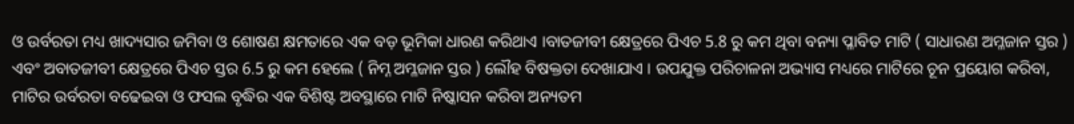ଓ ଉର୍ବରତା ମଧ୍ୟ ଖାଦ୍ୟସାର ଜମିବା ଓ ଶୋଷଣ କ୍ଷମତାରେ ଏକ ବଡ଼ ଭୂମିକା ଧାରଣ କରିଥାଏ ।ବାତଜୀବୀ କ୍ଷେତ୍ରରେ ପିଏଚ 5.8 ରୁ କମ ଥିବା ବନ୍ୟା ପ୍ଳାବିତ ମାଟି ( ସାଧାରଣ ଅମ୍ଳଜାନ ସ୍ତର ) ଏବଂ ଅବାତଜୀବୀ କ୍ଷେତ୍ରରେ ପିଏଚ ସ୍ତର 6.5 ରୁ କମ ହେଲେ ( ନିମ୍ନ ଅମ୍ଳଜାନ ସ୍ତର ) ଲୌହ ବିଷକ୍ତତା ଦେଖାଯାଏ । ଉପଯୁକ୍ତ ପରିଚାଳନା ଅଭ୍ୟାସ ମଧ୍ୟରେ ମାଟିରେ ଚୂନ ପ୍ରୟୋଗ କରିବା, ମାଟିର ଉର୍ବରତା ବଢେଇବା ଓ ଫସଲ ବୃଦ୍ଧିର ଏକ ବିଶିଷ୍ଟ ଅବସ୍ଥାରେ ମାଟି ନିଷ୍କାସନ କରିବା ଅନ୍ୟତମ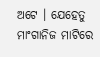ଅଟେ । ଯେହେତୁ ମାଂଗାନିଜ ମାଟିରେ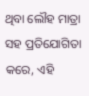ଥିବା ଲୌହ ମାତ୍ରା ସହ ପ୍ରତିଯୋଗିତା କରେ, ଏହି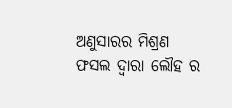ଅଣୁସାରର ମିଶ୍ରଣ ଫସଲ ଦ୍ୱାରା ଲୌହ ର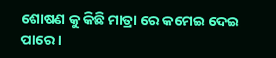ଶୋଷଣ କୁ କିଛି ମାତ୍ରା ରେ କମେଇ ଦେଇ ପାରେ ।